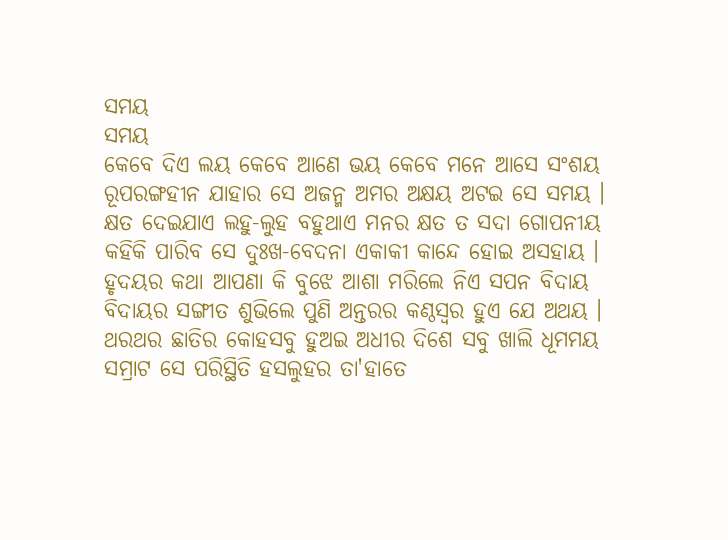ସମୟ
ସମୟ
କେବେ ଦିଏ ଲୟ କେବେ ଆଣେ ଭୟ କେବେ ମନେ ଆସେ ସଂଶୟ
ରୂପରଙ୍ଗହୀନ ଯାହାର ସେ ଅଜନ୍ମ ଅମର ଅକ୍ଷୟ ଅଟଇ ସେ ସମୟ ।
କ୍ଷତ ଦେଇଯାଏ ଲହୁ-ଲୁହ ବହୁଥାଏ ମନର କ୍ଷତ ତ ସଦା ଗୋପନୀୟ
କହିକି ପାରିବ ସେ ଦୁଃଖ-ବେଦନା ଏକାକୀ କାନ୍ଦେ ହୋଇ ଅସହାୟ ।
ହୃଦୟର କଥା ଆପଣା କି ବୁଝେ ଆଶା ମରିଲେ ନିଏ ସପନ ବିଦାୟ
ବିଦାୟର ସଙ୍ଗୀତ ଶୁଭିଲେ ପୁଣି ଅନ୍ତରର କଣ୍ଠସ୍ବର ହୁଏ ଯେ ଅଥୟ ।
ଥରଥର ଛାତିର କୋହସବୁ ହୁଅଇ ଅଧୀର ଦିଶେ ସବୁ ଖାଲି ଧୂମମୟ
ସମ୍ରାଟ ସେ ପରିସ୍ଥିତି ହସଲୁହର ତା'ହାତେ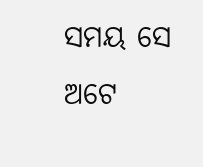ସମୟ ସେ ଅଟେ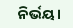ନିର୍ଭୟ।